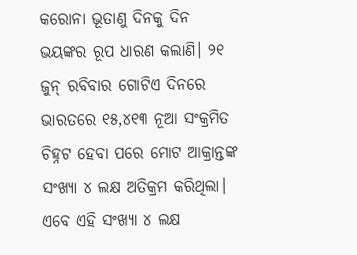କରୋନା ଭୂତାଣୁ ଦିନକୁ ଦିନ ଭୟଙ୍କର ରୂପ ଧାରଣ କଲାଣି। ୨୧ ଜୁନ୍ ରବିବାର ଗୋଟିଏ ଦିନରେ ଭାରତରେ ୧୫,୪୧୩ ନୂଆ ସଂକ୍ରମିତ ଚିହ୍ନଟ ହେବା ପରେ ମୋଟ ଆକ୍ରାନ୍ତଙ୍କ ସଂଖ୍ୟା ୪ ଲକ୍ଷ ଅତିକ୍ରମ କରିଥିଲା। ଏବେ ଏହି ସଂଖ୍ୟା ୪ ଲକ୍ଷ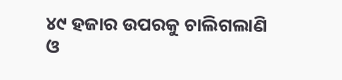୪୯ ହଜାର ଉପରକୁ ଚାଲିଗଲାଣି ଓ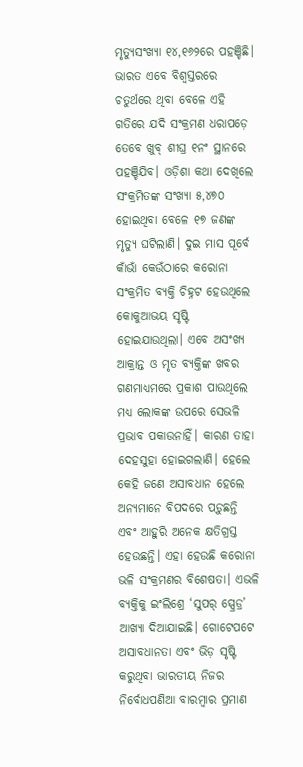ମୃତ୍ୟୁସଂଖ୍ୟା ୧୪,୧୬୨ରେ ପହଞ୍ଚିଛି। ଭାରତ ଏବେ ବିଶ୍ୱସ୍ତରରେ ଚତୁର୍ଥରେ ଥିବା ବେଳେ ଏହି ଗତିରେ ଯଦି ସଂକ୍ରମଣ ଧରାପଡ଼େ ତେବେ ଖୁବ୍ ଶୀଘ୍ର ୧ନଂ ସ୍ଥାନରେ ପହଞ୍ଚିଯିବ। ଓଡ଼ିଶା କଥା ଦେଖିଲେ ସଂକ୍ରମିତଙ୍କ ସଂଖ୍ୟା ୫,୪୭୦ ହୋଇଥିବା ବେଳେ ୧୭ ଜଣଙ୍କ ମୃତ୍ୟୁ ଘଟିଲାଣି। ଦୁଇ ମାସ ପୂର୍ବେ କାଁଭାଁ କେଉଁଠାରେ କରୋନା ସଂକ୍ରମିତ ବ୍ୟକ୍ତି ଚିହ୍ନଟ ହେଉଥିଲେ କୋକୁଆଭୟ ସୃଷ୍ଟି ହୋଇଯାଉଥିଲା। ଏବେ ଅସଂଖ୍ୟ ଆକ୍ରାନ୍ତ ଓ ମୃତ ବ୍ୟକ୍ତିଙ୍କ ଖବର ଗଣମାଧ୍ୟମରେ ପ୍ରକାଶ ପାଉଥିଲେ ମଧ୍ୟ ଲୋକଙ୍କ ଉପରେ ସେଭଳି ପ୍ରଭାବ ପକାଉନାହିଁ। କାରଣ ତାହା ଦେହସୁହା ହୋଇଗଲାଣି। ହେଲେ କେହି ଜଣେ ଅସାବଧାନ ହେଲେ ଅନ୍ୟମାନେ ବିପଦରେ ପଡ଼ୁଛନ୍ତି ଏବଂ ଆହୁରି ଅନେକ କ୍ଷତିଗ୍ରସ୍ତ ହେଉଛନ୍ତି। ଏହା ହେଉଛି କରୋନା ଭଳି ସଂକ୍ରମଣର ବିଶେଷତା। ଏଭଳି ବ୍ୟକ୍ତିକୁ ଇଂଲିଶ୍ରେ ‘ସୁପର୍ ସ୍ପ୍ରେଡ୍ର’ ଆଖ୍ୟା ଦିଆଯାଇଛି। ଗୋଟେପଟେ ଅସାବଧାନତା ଏବଂ ଭିଡ଼ ସୃଷ୍ଟି କରୁଥିବା ଭାରତୀୟ ନିଜର ନିର୍ବୋଧପଣିଆ ବାରମ୍ବାର ପ୍ରମାଣ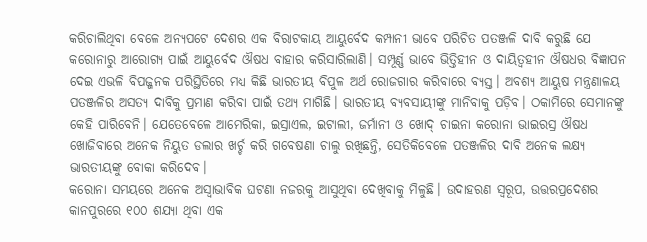କରିଚାଲିଥିବା ବେଳେ ଅନ୍ୟପଟେ ଦେଶର ଏକ ବିରାଟକାୟ ଆୟୁର୍ବେଦ କମ୍ପାନୀ ଭାବେ ପରିଚିତ ପତଞ୍ଜଳି ଦାବି କରୁଛି ଯେ କରୋନାରୁ ଆରୋଗ୍ୟ ପାଇଁ ଆୟୁର୍ବେଦ ଔଷଧ ବାହାର କରିସାରିଲାଣି। ସମ୍ପୂର୍ଣ୍ଣ ଭାବେ ଭିତ୍ତିହୀନ ଓ ଦାୟିତ୍ୱହୀନ ଔଷଧର ବିଜ୍ଞାପନ ଦେଇ ଏଭଳି ବିପଜ୍ଜନକ ପରିସ୍ଥିତିରେ ମଧ୍ୟ କିଛି ଭାରତୀୟ ବିପୁଳ ଅର୍ଥ ରୋଜଗାର କରିବାରେ ବ୍ୟସ୍ତ। ଅବଶ୍ୟ ଆୟୁଷ ମନ୍ତ୍ରଣାଳୟ ପତଞ୍ଜଳିର ଅସତ୍ୟ ଦାବିକୁ ପ୍ରମାଣ କରିବା ପାଇଁ ତଥ୍ୟ ମାଗିଛି। ଭାରତୀୟ ବ୍ୟବସାୟୀଙ୍କୁ ମାନିବାକୁ ପଡ଼ିବ। ଠକାମିରେ ସେମାନଙ୍କୁ କେହି ପାରିବେନି। ଯେତେବେଳେ ଆମେରିକା, ଇସ୍ରାଏଲ, ଇଟାଲୀ, ଜର୍ମାନୀ ଓ ଖୋଦ୍ ଚାଇନା କରୋନା ଭାଇରସ୍ର ଔଷଧ ଖୋଜିବାରେ ଅନେକ ନିୟୁତ ଡଲାର ଖର୍ଚ୍ଚ କରି ଗବେଷଣା ଚାଲୁ ରଖିଛନ୍ତି, ସେତିକିବେଳେ ପତଞ୍ଜଳିର ଦାବି ଅନେକ ଲକ୍ଷ୍ୟ ଭାରତୀୟଙ୍କୁ ବୋକା କରିଦେବ।
କରୋନା ସମୟରେ ଅନେକ ଅସ୍ବାଭାବିକ ଘଟଣା ନଜରକୁ ଆସୁଥିବା ଦେଖିବାକୁ ମିଳୁଛି। ଉଦାହରଣ ସ୍ବରୂପ, ଉତ୍ତରପ୍ରଦେଶର କାନପୁରରେ ୧୦୦ ଶଯ୍ୟା ଥିବା ଏକ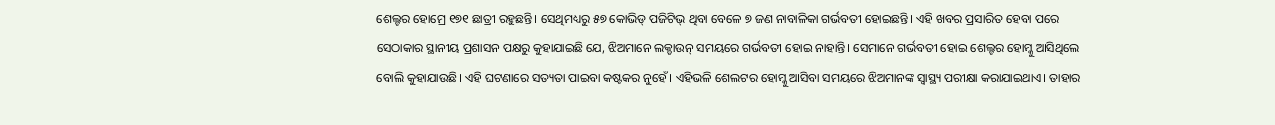ଶେଲ୍ଟର ହୋମ୍ରେ ୧୭୧ ଛାତ୍ରୀ ରହୁଛନ୍ତି। ସେଥିମଧ୍ୟରୁ ୫୭ କୋଭିଡ୍ ପଜିଟିଭ୍ ଥିବା ବେଳେ ୭ ଜଣ ନାବାଳିକା ଗର୍ଭବତୀ ହୋଇଛନ୍ତି। ଏହି ଖବର ପ୍ରସାରିତ ହେବା ପରେ ସେଠାକାର ସ୍ଥାନୀୟ ପ୍ରଶାସନ ପକ୍ଷରୁ କୁହାଯାଇଛି ଯେ, ଝିଅମାନେ ଲକ୍ଡାଉନ୍ ସମୟରେ ଗର୍ଭବତୀ ହୋଇ ନାହାନ୍ତି। ସେମାନେ ଗର୍ଭବତୀ ହୋଇ ଶେଲ୍ଟର ହୋମ୍କୁ ଆସିଥିଲେ ବୋଲି କୁହାଯାଉଛି। ଏହି ଘଟଣାରେ ସତ୍ୟତା ପାଇବା କଷ୍ଟକର ନୁହେଁ। ଏହିଭଳି ଶେଲଟର ହୋମ୍କୁ ଆସିବା ସମୟରେ ଝିଅମାନଙ୍କ ସ୍ବାସ୍ଥ୍ୟ ପରୀକ୍ଷା କରାଯାଇଥାଏ। ତାହାର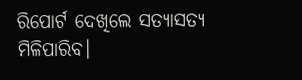ରିପୋର୍ଟ ଦେଖିଲେ ସତ୍ୟାସତ୍ୟ ମିଳିପାରିବ।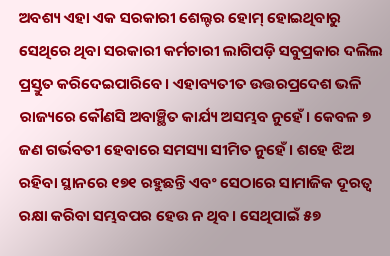ଅବଶ୍ୟ ଏହା ଏକ ସରକାରୀ ଶେଲ୍ଟର ହୋମ୍ ହୋଇଥିବାରୁ ସେଥିରେ ଥିବା ସରକାରୀ କର୍ମଚାରୀ ଲାଗିପଡ଼ି ସବୁପ୍ରକାର ଦଲିଲ ପ୍ରସ୍ତୁତ କରିଦେଇପାରିବେ। ଏହାବ୍ୟତୀତ ଉତ୍ତରପ୍ରଦେଶ ଭଳି ରାଜ୍ୟରେ କୌଣସି ଅବାଞ୍ଛିତ କାର୍ଯ୍ୟ ଅସମ୍ଭବ ନୁହେଁ। କେବଳ ୭ ଜଣ ଗର୍ଭବତୀ ହେବାରେ ସମସ୍ୟା ସୀମିତ ନୁହେଁ। ଶହେ ଝିଅ ରହିବା ସ୍ଥାନରେ ୧୭୧ ରହୁଛନ୍ତି ଏବଂ ସେଠାରେ ସାମାଜିକ ଦୂରତ୍ୱ ରକ୍ଷା କରିବା ସମ୍ଭବପର ହେଉ ନ ଥିବ। ସେଥିପାଇଁ ୫୭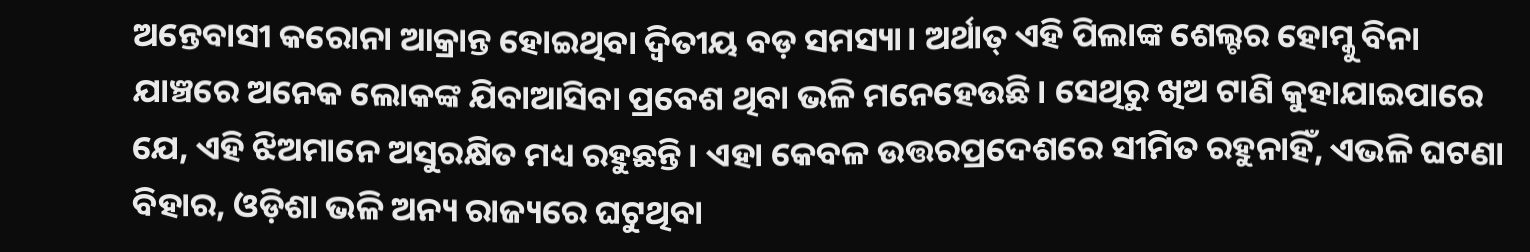ଅନ୍ତେବାସୀ କରୋନା ଆକ୍ରାନ୍ତ ହୋଇଥିବା ଦ୍ୱିତୀୟ ବଡ଼ ସମସ୍ୟା। ଅର୍ଥାତ୍ ଏହି ପିଲାଙ୍କ ଶେଲ୍ଟର ହୋମ୍କୁ ବିନା ଯାଞ୍ଚରେ ଅନେକ ଲୋକଙ୍କ ଯିବାଆସିବା ପ୍ରବେଶ ଥିବା ଭଳି ମନେହେଉଛି। ସେଥିରୁ ଖିଅ ଟାଣି କୁହାଯାଇପାରେ ଯେ, ଏହି ଝିଅମାନେ ଅସୁରକ୍ଷିତ ମଧ୍ୟ ରହୁଛନ୍ତି। ଏହା କେବଳ ଉତ୍ତରପ୍ରଦେଶରେ ସୀମିତ ରହୁନାହିଁ, ଏଭଳି ଘଟଣା ବିହାର, ଓଡ଼ିଶା ଭଳି ଅନ୍ୟ ରାଜ୍ୟରେ ଘଟୁଥିବା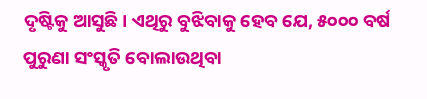ଦୃଷ୍ଟିକୁ ଆସୁଛି। ଏଥିରୁ ବୁଝିବାକୁ ହେବ ଯେ, ୫୦୦୦ ବର୍ଷ ପୁରୁଣା ସଂସ୍କୃତି ବୋଲାଉଥିବା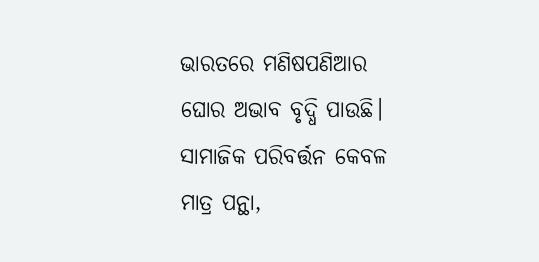ଭାରତରେ ମଣିଷପଣିଆର ଘୋର ଅଭାବ ବୃଦ୍ଧି ପାଉଛି। ସାମାଜିକ ପରିବର୍ତ୍ତନ କେବଳ ମାତ୍ର ପନ୍ଥା,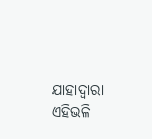ଯାହାଦ୍ୱାରା ଏହିଭଳି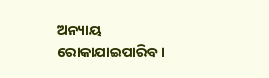ଅନ୍ୟାୟ ରୋକାଯାଇପାରିବ।